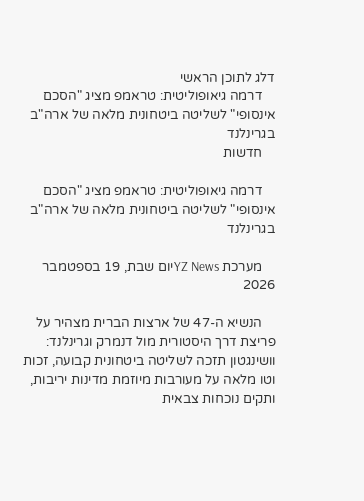דלג לתוכן הראשי
    דרמה גיאופוליטית: טראמפ מציג "הסכם אינסופי" לשליטה ביטחונית מלאה של ארה"ב בגרינלנד
    חדשות

    דרמה גיאופוליטית: טראמפ מציג "הסכם אינסופי" לשליטה ביטחונית מלאה של ארה"ב בגרינלנד

    מערכת YZ Newsיום שבת, 19 בספטמבר 2026

    הנשיא ה-47 של ארצות הברית מצהיר על פריצת דרך היסטורית מול דנמרק וגרינלנד: וושינגטון תזכה לשליטה ביטחונית קבועה, זכות וטו מלאה על מעורבות מיוזמת מדינות יריבות, ותקים נוכחות צבאית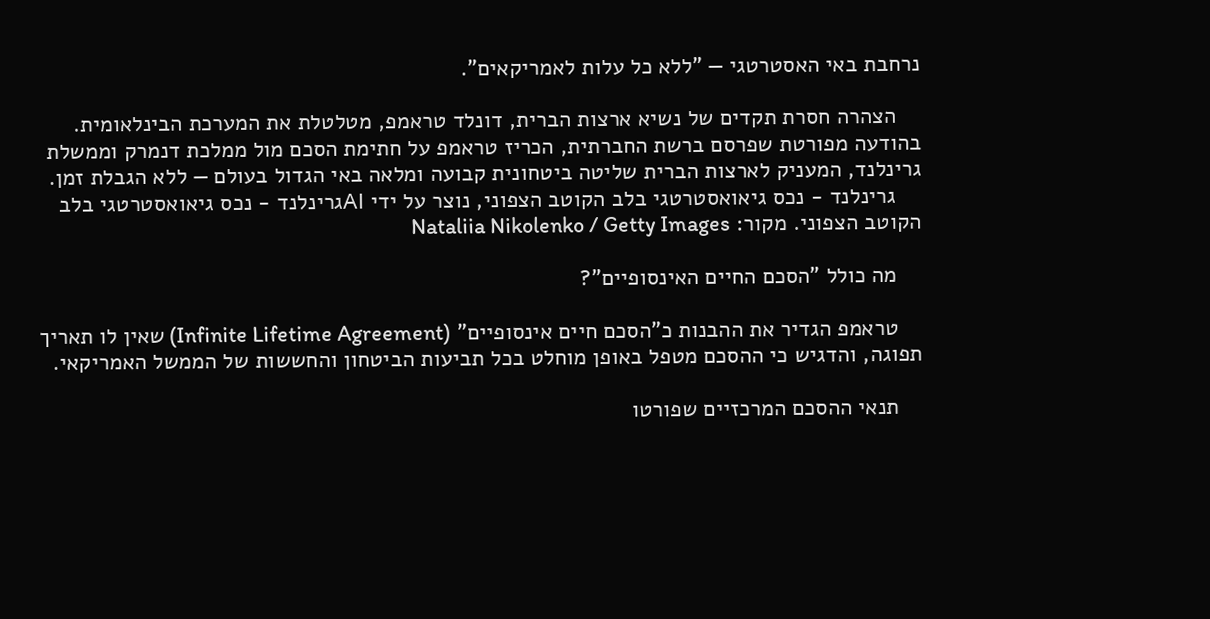נרחבת באי האסטרטגי — "ללא כל עלות לאמריקאים".

    הצהרה חסרת תקדים של נשיא ארצות הברית, דונלד טראמפ, מטלטלת את המערכת הבינלאומית. בהודעה מפורטת שפרסם ברשת החברתית, הכריז טראמפ על חתימת הסכם מול ממלכת דנמרק וממשלת גרינלנד, המעניק לארצות הברית שליטה ביטחונית קבועה ומלאה באי הגדול בעולם — ללא הגבלת זמן.
    גרינלנד - נכס גיאואסטרטגי בלב הקוטב הצפוני, נוצר על ידי AIגרינלנד - נכס גיאואסטרטגי בלב הקוטב הצפוני. מקור: Nataliia Nikolenko / Getty Images

    מה כולל "הסכם החיים האינסופיים"?

    טראמפ הגדיר את ההבנות כ"הסכם חיים אינסופיים" (Infinite Lifetime Agreement) שאין לו תאריך תפוגה, והדגיש כי ההסכם מטפל באופן מוחלט בכל תביעות הביטחון והחששות של הממשל האמריקאי.

    תנאי ההסכם המרכזיים שפורטו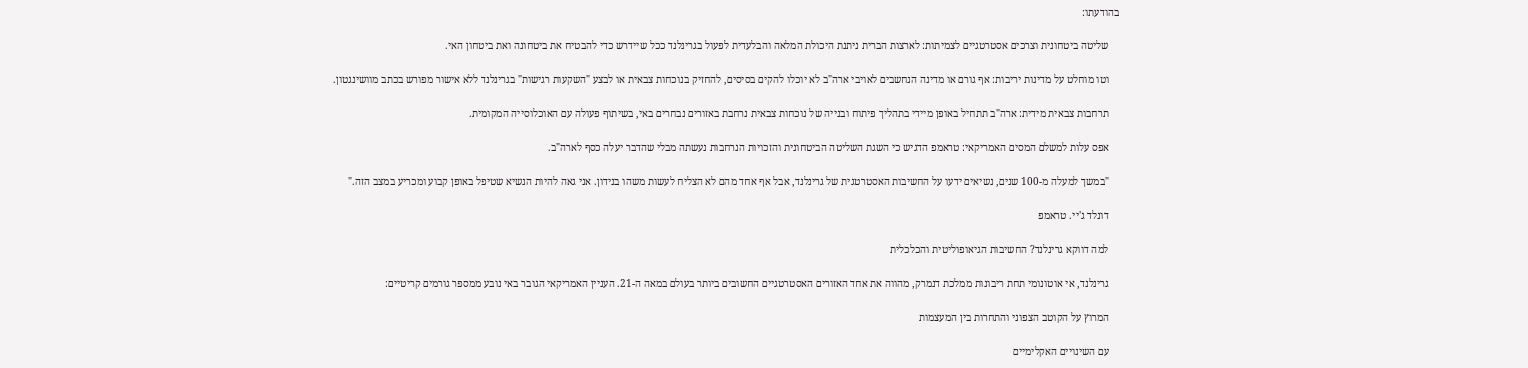בהודעתו:

    שליטה ביטחונית וצרכים אסטרטגיים לצמיתות: לארצות הברית ניתנת היכולת המלאה והבלעדית לפעול בגרינלנד ככל שיידרש כדי להבטיח את ביטחונה ואת ביטחון האי.

    וטו מוחלט על מדינות יריבות: אף גורם או מדינה הנחשבים לאויבי ארה"ב לא יוכלו להקים בסיסים, להחזיק בנוכחות צבאית או לבצע "השקעות רגישות" בגרינלנד ללא אישור מפורש בכתב מוושינגטון.

    תרחבות צבאית מידית: ארה"ב תתחיל באופן מיידי בתהליך פיתוח ובנייה של נוכחות צבאית נרחבת באזורים נבחרים באי, בשיתוף פעולה עם האוכלוסייה המקומית.

    אפס עלות למשלם המסים האמריקאי: טראמפ הדגיש כי השגת השליטה הביטחונית והזכויות הנרחבות נעשתה מבלי שהדבר יעלה כסף לארה"ב.

    "במשך למעלה מ-100 שנים, נשיאים ידעו על החשיבות האסטרטגית של גרינלנד, אבל אף אחד מהם לא הצליח לעשות משהו בנידון. אני גאה להיות הנשיא שטיפל באופן קבוע ומכריע במצב הזה."

    דונלד ג'יי. טראמפ

    למה דווקא גרינלנד? החשיבות הגיאופוליטית והכלכלית

    גרינלנד, אי אוטונומי תחת ריבונות ממלכת דנמרק, מהווה את אחד האזורים האסטרטגיים החשובים ביותר בעולם במאה ה-21. העניין האמריקאי הגובר באי נובע ממספר גורמים קריטיים:

    המרוץ על הקוטב הצפוני והתחרות בין המעצמות

    עם השינויים האקלימיים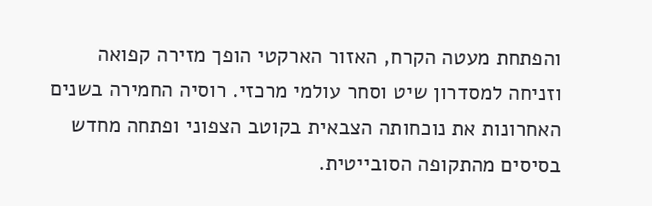והפתחת מעטה הקרח, האזור הארקטי הופך מזירה קפואה וזניחה למסדרון שיט וסחר עולמי מרכזי. רוסיה החמירה בשנים האחרונות את נוכחותה הצבאית בקוטב הצפוני ופתחה מחדש בסיסים מהתקופה הסובייטית.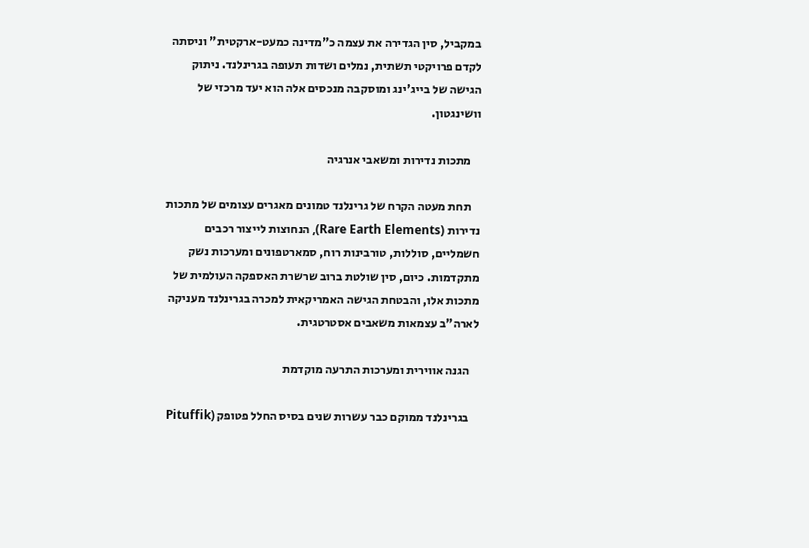במקביל, סין הגדירה את עצמה כ"מדינה כמעט-ארקטית" וניסתה לקדם פרויקטי תשתית, נמלים ושדות תעופה בגרינלנד. ניתוק הגישה של בייג'ינג ומוסקבה מנכסים אלה הוא יעד מרכזי של וושינגטון.

    מתכות נדירות ומשאבי אנרגיה

    תחת מעטה הקרח של גרינלנד טמונים מאגרים עצומים של מתכות נדירות (Rare Earth Elements), הנחוצות לייצור רכבים חשמליים, סוללות, טורבינות רוח, סמארטפונים ומערכות נשק מתקדמות. כיום, סין שולטת ברוב שרשרת האספקה העולמית של מתכות אלו, והבטחת הגישה האמריקאית למכרה בגרינלנד מעניקה לארה"ב עצמאות משאבים אסטרטגית.

    הגנה אווירית ומערכות התרעה מוקדמת

    בגרינלנד ממוקם כבר עשרות שנים בסיס החלל פטופק (Pituffik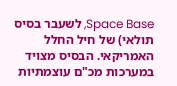Space Base, לשעבר בסיס תולאי) של חיל החלל האמריקאי. הבסיס מצויד במערכות מכ"ם עוצמתיות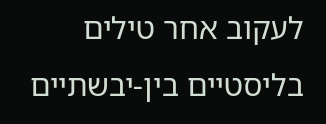לעקוב אחר טילים בליסטיים בין-יבשתיים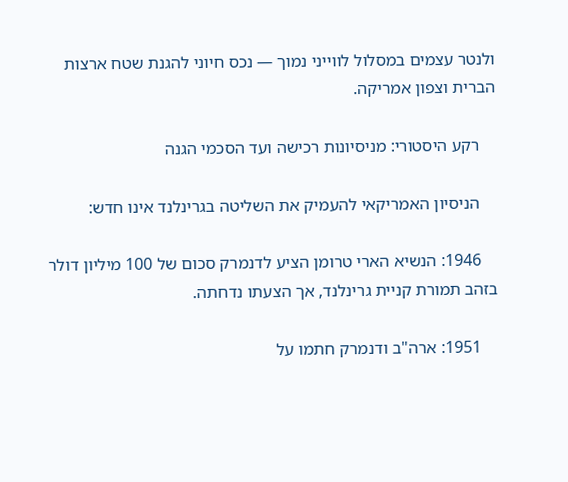ולנטר עצמים במסלול לווייני נמוך — נכס חיוני להגנת שטח ארצות הברית וצפון אמריקה.

    רקע היסטורי: מניסיונות רכישה ועד הסכמי הגנה

    הניסיון האמריקאי להעמיק את השליטה בגרינלנד אינו חדש:

    1946: הנשיא הארי טרומן הציע לדנמרק סכום של 100 מיליון דולר בזהב תמורת קניית גרינלנד, אך הצעתו נדחתה.

    1951: ארה"ב ודנמרק חתמו על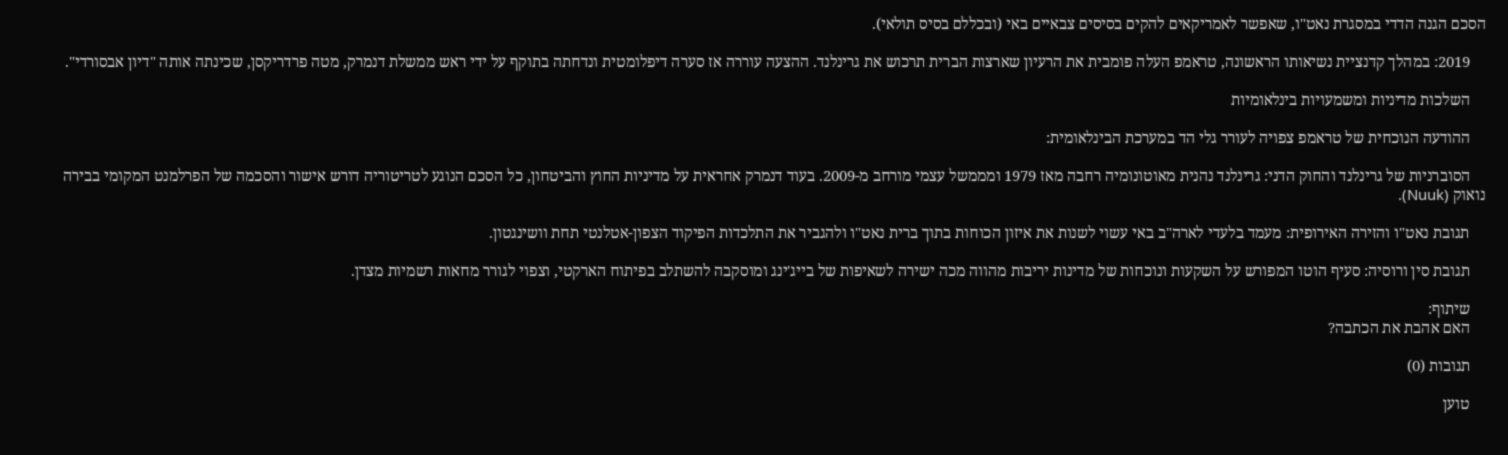הסכם הגנה הדדי במסגרת נאט"ו, שאפשר לאמריקאים להקים בסיסים צבאיים באי (ובכללם בסיס תולאי).

    2019: במהלך קדנציית נשיאותו הראשונה, טראמפ העלה פומבית את הרעיון שארצות הברית תרכוש את גרינלנד. ההצעה עוררה אז סערה דיפלומטית ונדחתה בתוקף על ידי ראש ממשלת דנמרק, מטה פרדריקסן, שכינתה אותה "דיון אבסורדי".

    השלכות מדיניות ומשמעויות בינלאומיות

    ההודעה הנוכחית של טראמפ צפויה לעורר גלי הד במערכת הבינלאומית:

    הסוברניות של גרינלנד והחוק הדני: גרינלנד נהנית מאוטונומיה רחבה מאז 1979 ומממשל עצמי מורחב מ-2009. בעוד דנמרק אחראית על מדיניות החוץ והביטחון, כל הסכם הנוגע לטריטוריה דורש אישור והסכמה של הפרלמנט המקומי בבירה נואוק (Nuuk).

    תגובת נאט"ו והזירה האירופית: מעמד בלעדי לארה"ב באי עשוי לשנות את איזון הכוחות בתוך ברית נאט"ו ולהגביר את התלכדות הפיקוד הצפון-אטלנטי תחת וושינגטון.

    תגובת סין ורוסיה: סעיף הוטו המפורש על השקעות ונוכחות של מדינות יריבות מהווה מכה ישירה לשאיפות של בייג'ינג ומוסקבה להשתלב בפיתוח הארקטי, וצפוי לגורר מחאות רשמיות מצדן.

    שיתוף:
    האם אהבת את הכתבה?

    תגובות (0)

    טוען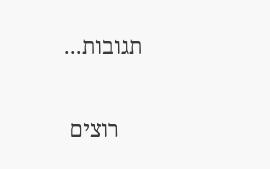תגובות...

    רוצים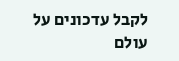לקבל עדכונים על עולם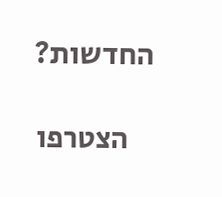החדשות?

    הצטרפו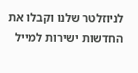לניוזלטר שלנו וקבלו את החדשות ישירות למייל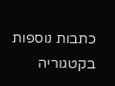כתבות נוספות בקטגוריה